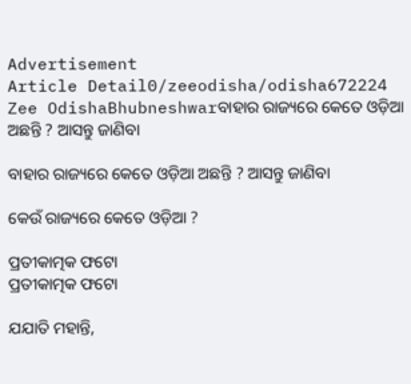Advertisement
Article Detail0/zeeodisha/odisha672224
Zee OdishaBhubneshwarବାହାର ରାଜ୍ୟରେ କେତେ ଓଡ଼ିଆ ଅଛନ୍ତି ? ଆସନ୍ତୁ ଜାଣିବା

ବାହାର ରାଜ୍ୟରେ କେତେ ଓଡ଼ିଆ ଅଛନ୍ତି ? ଆସନ୍ତୁ ଜାଣିବା

କେଉଁ ରାଜ୍ୟରେ କେତେ ଓଡ଼ିଆ ?

ପ୍ରତୀକାତ୍ମକ ଫଟୋ
ପ୍ରତୀକାତ୍ମକ ଫଟୋ

ଯଯାତି ମହାନ୍ତି,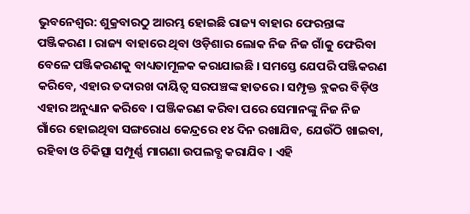ଭୁବନେଶ୍ୱର: ଶୁକ୍ରବାରଠୁ ଆରମ୍ଭ ହୋଇଛି ରାଜ୍ୟ ବାହାର ଫେରନ୍ତାଙ୍କ ପଞ୍ଜିକରଣ । ରାଜ୍ୟ ବାହାରେ ଥିବା ଓଡ଼ିଶାର ଲୋକ ନିଜ ନିଜ ଗାଁକୁ ଫେରିବା ବେଳେ ପଞ୍ଜିକରଣକୁ ବାଧ୍ୟତାମୂଳକ କରାଯାଇଛି । ସମସ୍ତେ ଯେପରି ପଞ୍ଜିକରଣ କରିବେ, ଏହାର ତଦାରଖ ଦାୟିତ୍ୱ ସରପଞ୍ଚଙ୍କ ହାତରେ । ସମ୍ପୃକ୍ତ ବ୍ଲକର ବିଡ଼ିଓ ଏହାର ଅନୁଧ୍ୟାନ କରିବେ । ପଞ୍ଜିକରଣ କରିବା ପରେ ସେମାନଙ୍କୁ ନିଜ ନିଜ ଗାଁରେ ହୋଇଥିବା ସଙ୍ଗରୋଧ କେନ୍ଦ୍ରରେ ୧୪ ଦିନ ରଖାଯିବ, ଯେଉଁଠି ଖାଇବା, ରହିବା ଓ ଚିକିତ୍ସା ସମ୍ପୂର୍ଣ୍ଣ ମାଗଣା ଉପଲବ୍ଧ କରାଯିବ । ଏହି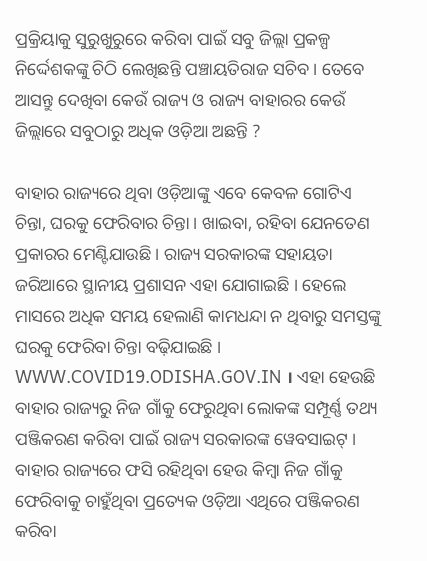ପ୍ରକ୍ରିୟାକୁ ସୁରୁଖୁରୁରେ କରିବା ପାଇଁ ସବୁ ଜିଲ୍ଲା ପ୍ରକଳ୍ପ ନିର୍ଦ୍ଦେଶକଙ୍କୁ ଚିଠି ଲେଖିଛନ୍ତି ପଞ୍ଚାୟତିରାଜ ସଚିବ । ତେବେ ଆସନ୍ତୁ ଦେଖିବା କେଉଁ ରାଜ୍ୟ ଓ ରାଜ୍ୟ ବାହାରର କେଉଁ ଜିଲ୍ଲାରେ ସବୁଠାରୁ ଅଧିକ ଓଡ଼ିଆ ଅଛନ୍ତି ?

ବାହାର ରାଜ୍ୟରେ ଥିବା ଓଡ଼ିଆଙ୍କୁ ଏବେ କେବଳ ଗୋଟିଏ ଚିନ୍ତା, ଘରକୁ ଫେରିବାର ଚିନ୍ତା । ଖାଇବା, ରହିବା ଯେନତେଣ ପ୍ରକାରର ମେଣ୍ଟିଯାଉଛି । ରାଜ୍ୟ ସରକାରଙ୍କ ସହାୟତା ଜରିଆରେ ସ୍ଥାନୀୟ ପ୍ରଶାସନ ଏହା ଯୋଗାଇଛି । ହେଲେ ମାସରେ ଅଧିକ ସମୟ ହେଲାଣି କାମଧନ୍ଦା ନ ଥିବାରୁ ସମସ୍ତଙ୍କୁ ଘରକୁ ଫେରିବା ଚିନ୍ତା ବଢ଼ିଯାଇଛି । WWW.COVID19.ODISHA.GOV.IN । ଏହା ହେଉଛି ବାହାର ରାଜ୍ୟରୁ ନିଜ ଗାଁକୁ ଫେରୁଥିବା ଲୋକଙ୍କ ସମ୍ପୂର୍ଣ୍ଣ ତଥ୍ୟ ପଞ୍ଜିକରଣ କରିବା ପାଇଁ ରାଜ୍ୟ ସରକାରଙ୍କ ୱେବସାଇଟ୍ । ବାହାର ରାଜ୍ୟରେ ଫସି ରହିଥିବା ହେଉ କିମ୍ବା ନିଜ ଗାଁକୁ ଫେରିବାକୁ ଚାହୁଁଥିବା ପ୍ରତ୍ୟେକ ଓଡ଼ିଆ ଏଥିରେ ପଞ୍ଜିକରଣ କରିବା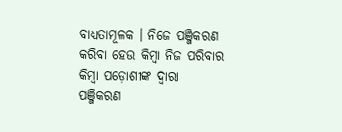ବାଧ୍ୟତାମୂଳକ । ନିଜେ ପଞ୍ଜିକରଣ କରିବା ହେଉ କିମ୍ବା ନିଜ ପରିବାର କିମ୍ବା ପଡ଼ୋଶୀଙ୍କ ଦ୍ୱାରା ପଞ୍ଜିକରଣ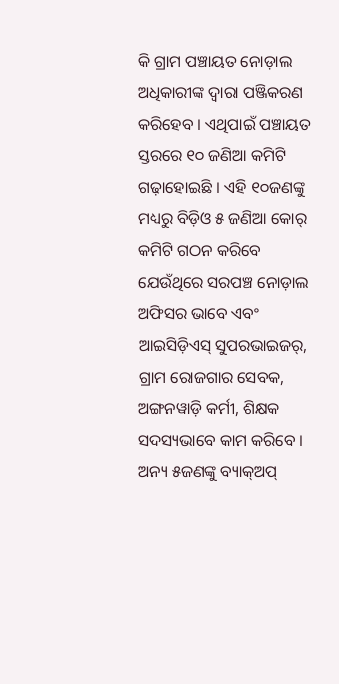କି ଗ୍ରାମ ପଞ୍ଚାୟତ ନୋଡ଼ାଲ ଅଧିକାରୀଙ୍କ ଦ୍ୱାରା ପଞ୍ଜିକରଣ କରିହେବ । ଏଥିପାଇଁ ପଞ୍ଚାୟତ ସ୍ତରରେ ୧୦ ଜଣିଆ କମିଟି ଗଢ଼ାହୋଇଛି । ଏହି ୧୦ଜଣଙ୍କୁ ମଧ୍ୟରୁ ବିଡ଼ିଓ ୫ ଜଣିଆ କୋର୍ କମିଟି ଗଠନ କରିବେ ଯେଉଁଥିରେ ସରପଞ୍ଚ ନୋଡ଼ାଲ ଅଫିସର ଭାବେ ଏବଂ ଆଇସିଡ଼ିଏସ୍ ସୁପରଭାଇଜର୍‌, ଗ୍ରାମ ରୋଜଗାର ସେବକ, ଅଙ୍ଗନୱାଡ଼ି କର୍ମୀ, ଶିକ୍ଷକ ସଦସ୍ୟଭାବେ କାମ କରିବେ । ଅନ୍ୟ ୫ଜଣଙ୍କୁ ବ୍ୟାକ୍‌ଅପ୍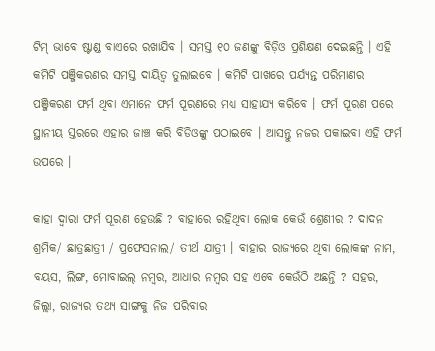ଟିମ୍ ଭାବେ ଷ୍ଟାଣ୍ଡ ବାଏରେ ରଖାଯିବ । ସମସ୍ତ ୧୦ ଜଣଙ୍କୁ ବିଡ଼ିଓ ପ୍ରଶିକ୍ଷଣ ଦେଇଛନ୍ତି । ଏହି କମିଟି ପଞ୍ଜିକରଣର ସମସ୍ତ ଦାୟିତ୍ୱ ତୁଲାଇବେ । କମିଟି ପାଖରେ ପର୍ଯ୍ୟନ୍ତ ପରିମାଣର ପଞ୍ଜିକରଣ ଫର୍ମ ଥିବା ଏମାନେ ଫର୍ମ ପୂରଣରେ ମଧ୍ୟ ସାହାଯ୍ୟ କରିବେ । ଫର୍ମ ପୂରଣ ପରେ ସ୍ଥାନୀୟ ସ୍ତରରେ ଏହାର ଜାଞ୍ଚ କରି ବିଡିଓଙ୍କୁ ପଠାଇବେ । ଆସନ୍ତୁ ନଜର ପକାଇବା ଏହି ଫର୍ମ ଉପରେ ।

କାହା ଦ୍ୱାରା ଫର୍ମ ପୂରଣ ହେଉଛି ? ବାହାରେ ରହିଥିବା ଲୋକ କେଉଁ ଶ୍ରେଣୀର ? ଦାଦନ ଶ୍ରମିକ/ ଛାତ୍ରଛାତ୍ରୀ / ପ୍ରଫେସନାଲ/ ତୀର୍ଥ ଯାତ୍ରୀ । ବାହାର ରାଜ୍ୟରେ ଥିବା ଲୋକଙ୍କ ନାମ, ବୟସ, ଲିଙ୍ଗ, ମୋବାଇଲ୍ ନମ୍ବର, ଆଧାର ନମ୍ବର ସହ ଏବେ କେଉଁଠି ଅଛନ୍ତି ? ସହର, ଜିଲ୍ଲା, ରାଜ୍ୟର ତଥ୍ୟ ସାଙ୍ଗକୁ ନିଜ ପରିବାର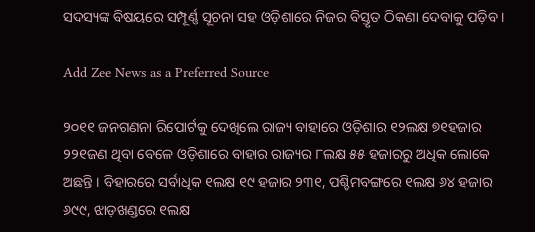ସଦସ୍ୟଙ୍କ ବିଷୟରେ ସମ୍ପୂର୍ଣ୍ଣ ସୂଚନା ସହ ଓଡ଼ିଶାରେ ନିଜର ବିସ୍ତୃତ ଠିକଣା ଦେବାକୁ ପଡ଼ିବ ।

Add Zee News as a Preferred Source

୨୦୧୧ ଜନଗଣନା ରିପୋର୍ଟକୁ ଦେଖିଲେ ରାଜ୍ୟ ବାହାରେ ଓଡ଼ିଶାର ୧୨ଲକ୍ଷ ୭୧ହଜାର ୨୨୧ଜଣ ଥିବା ବେଳେ ଓଡ଼ିଶାରେ ବାହାର ରାଜ୍ୟର ୮ଲକ୍ଷ ୫୫ ହଜାରରୁ ଅଧିକ ଲୋକେ ଅଛନ୍ତି । ବିହାରରେ ସର୍ବାଧିକ ୧ଲକ୍ଷ ୧୯ ହଜାର ୨୩୧, ପଶ୍ଚିମବଙ୍ଗରେ ୧ଲକ୍ଷ ୬୪ ହଜାର ୬୯୯, ଝାଡ଼ଖଣ୍ଡରେ ୧ଲକ୍ଷ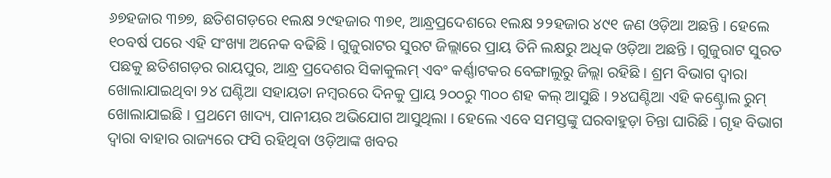୬୭ହଜାର ୩୭୭, ଛତିଶଗଡ଼ରେ ୧ଲକ୍ଷ ୨୯ହଜାର ୩୭୧, ଆନ୍ଧ୍ରପ୍ରଦେଶରେ ୧ଲକ୍ଷ ୨୨ହଜାର ୪୯୧ ଜଣ ଓଡ଼ିଆ ଅଛନ୍ତି । ହେଲେ ୧୦ବର୍ଷ ପରେ ଏହି ସଂଖ୍ୟା ଅନେକ ବଢିଛି । ଗୁଜୁରାଟର ସୁରଟ ଜିଲ୍ଲାରେ ପ୍ରାୟ ତିନି ଲକ୍ଷରୁ ଅଧିକ ଓଡ଼ିଆ ଅଛନ୍ତି । ଗୁଜୁରାଟ ସୁରତ ପଛକୁ ଛତିଶଗଡ଼ର ରାୟପୁର, ଆନ୍ଧ୍ର ପ୍ରଦେଶର ସିକାକୁଲମ୍ ଏବଂ କର୍ଣ୍ଣାଟକର ବେଙ୍ଗାଲୁରୁ ଜିଲ୍ଲା ରହିଛି । ଶ୍ରମ ବିଭାଗ ଦ୍ୱାରା ଖୋଲାଯାଇଥିବା ୨୪ ଘଣ୍ଟିଆ ସହାୟତା ନମ୍ବରରେ ଦିନକୁ ପ୍ରାୟ ୨୦୦ରୁ ୩୦୦ ଶହ କଲ୍‌ ଆସୁଛି । ୨୪ଘଣ୍ଟିଆ ଏହି କଣ୍ଟ୍ରୋଲ ରୁମ୍ ଖୋଲାଯାଇଛି । ପ୍ରଥମେ ଖାଦ୍ୟ, ପାନୀୟର ଅଭିଯୋଗ ଆସୁଥିଲା । ହେଲେ ଏବେ ସମସ୍ତଙ୍କୁ ଘରବାହୁଡ଼ା ଚିନ୍ତା ଘାରିଛି । ଗୃହ ବିଭାଗ ଦ୍ୱାରା ବାହାର ରାଜ୍ୟରେ ଫସି ରହିଥିବା ଓଡ଼ିଆଙ୍କ ଖବର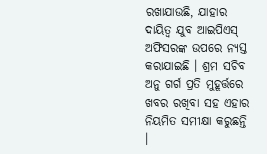ରଖାଯାଉଛି, ଯାହାର ଦାୟିତ୍ୱ ଯୁବ ଆଇପିଏସ୍ ଅଫିସରଙ୍କ ଉପରେ ନ୍ୟସ୍ତ କରାଯାଇଛି । ଶ୍ରମ ସଚିବ ଅନୁ ଗର୍ଗ ପ୍ରତି ମୁହୂର୍ତ୍ତରେ ଖବର ରଖିବା ସହ ଏହାର ନିୟମିତ ସମୀକ୍ଷା କରୁଛନ୍ତି ।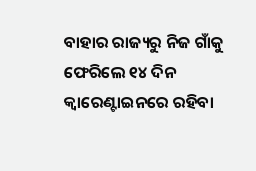ବାହାର ରାଜ୍ୟରୁ ନିଜ ଗାଁକୁ ଫେରିଲେ ୧୪ ଦିନ କ୍ୱାରେଣ୍ଟାଇନରେ ରହିବା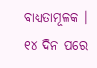ବାଧ୍ୟତାମୂଳକ । ୧୪ ଦିନ ପରେ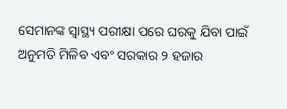ସେମାନଙ୍କ ସ୍ୱାସ୍ଥ୍ୟ ପରୀକ୍ଷା ପରେ ଘରକୁ ଯିବା ପାଇଁ ଅନୁମତି ମିଳିବ ଏବଂ ସରକାର ୨ ହଜାର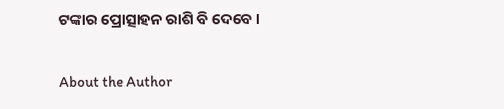ଟଙ୍କାର ପ୍ରୋତ୍ସାହନ ରାଶି ବି ଦେବେ ।

About the Author